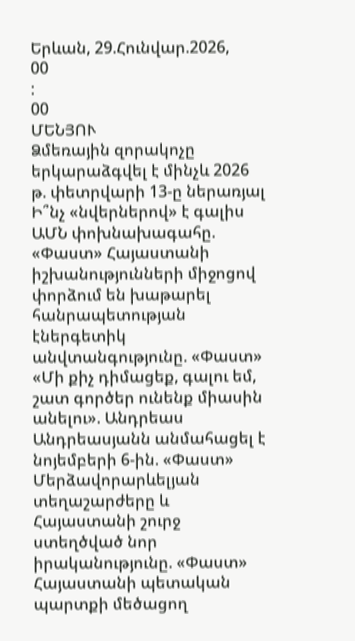Երևան, 29.Հունվար.2026,
00
:
00
ՄԵՆՅՈՒ
Ձմեռային զորակոչը երկարաձգվել է մինչև 2026 թ. փետրվարի 13-ը ներառյալ Ի՞նչ «նվերներով» է գալիս ԱՄՆ փոխնախագահը. «Փաստ» Հայաստանի իշխանությունների միջոցով փորձում են խաթարել հանրապետության էներգետիկ անվտանգությունը. «Փաստ» «Մի քիչ դիմացեք, գալու եմ, շատ գործեր ունենք միասին անելու». Անդրեաս Անդրեասյանն անմահացել է նոյեմբերի 6-ին. «Փաստ» Մերձավորարևելյան տեղաշարժերը և Հայաստանի շուրջ ստեղծված նոր իրականությունը. «Փաստ» Հայաստանի պետական պարտքի մեծացող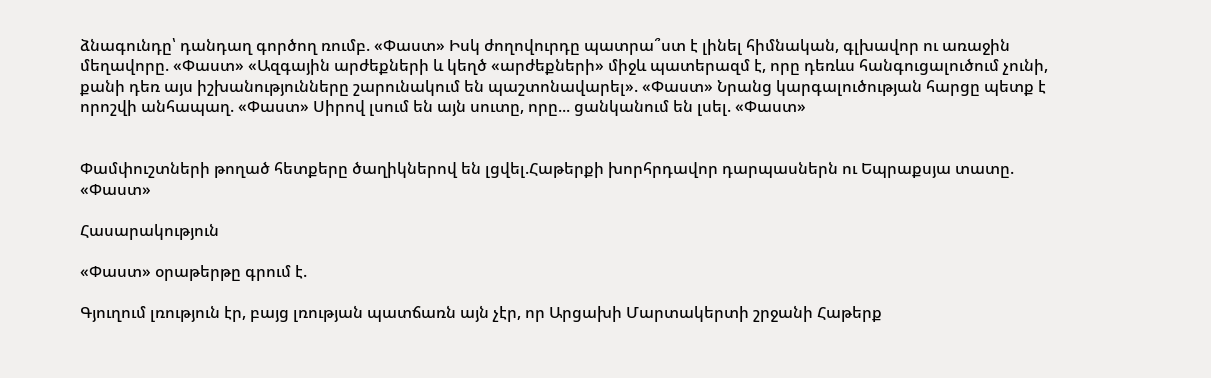ձնագունդը՝ դանդաղ գործող ռումբ. «Փաստ» Իսկ ժողովուրդը պատրա՞ստ է լինել հիմնական, գլխավոր ու առաջին մեղավորը. «Փաստ» «Ազգային արժեքների և կեղծ «արժեքների» միջև պատերազմ է, որը դեռևս հանգուցալուծում չունի, քանի դեռ այս իշխանությունները շարունակում են պաշտոնավարել». «Փաստ» Նրանց կարգալուծության հարցը պետք է որոշվի անհապաղ. «Փաստ» Սիրով լսում են այն սուտը, որը... ցանկանում են լսել. «Փաստ»


Փամփուշտների թողած հետքերը ծաղիկներով են լցվել.Հաթերքի խորհրդավոր դարպասներն ու Եպրաքսյա տատը. «Փաստ»

Հասարակություն

«Փաստ» օրաթերթը գրում է.

Գյուղում լռություն էր, բայց լռության պատճառն այն չէր, որ Արցախի Մարտակերտի շրջանի Հաթերք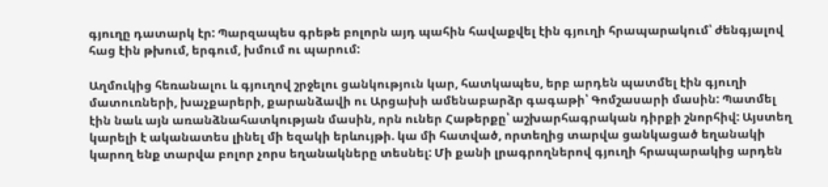գյուղը դատարկ էր: Պարզապես գրեթե բոլորն այդ պահին հավաքվել էին գյուղի հրապարակում՝ ժենգյալով հաց էին թխում, երգում, խմում ու պարում:

Աղմուկից հեռանալու և գյուղով շրջելու ցանկություն կար, հատկապես, երբ արդեն պատմել էին գյուղի մատուռների, խաչքարերի, քարանձավի ու Արցախի ամենաբարձր գագաթի՝ Գոմշասարի մասին: Պատմել էին նաև այն առանձնահատկության մասին, որն ուներ Հաթերքը՝ աշխարհագրական դիրքի շնորհիվ: Այստեղ կարելի է ականատես լինել մի եզակի երևույթի. կա մի հատված, որտեղից տարվա ցանկացած եղանակի կարող ենք տարվա բոլոր չորս եղանակները տեսնել: Մի քանի լրագրողներով գյուղի հրապարակից արդեն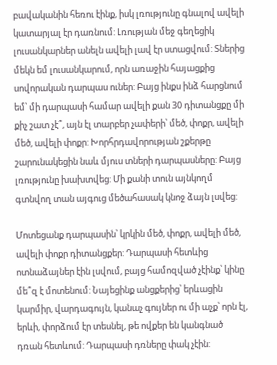բավականին հեռու էինք, իսկ լռությունը գնալով ավելի կատարյալ էր դառնում: Լռության մեջ գեղեցիկ լուսանկարներ անելն ավելի լավ էր ստացվում: Տներից մեկն եմ լուսանկարում, որն առաջին հայացքից սովորական դարպաս ուներ: Բայց ինքս ինձ հարցնում եմ՝ մի դարպասի համար ավելի քան 30 դիտանցքը մի քիչ շատ չէ՞, այն էլ տարբեր չափերի՝ մեծ, փոքր, ավելի մեծ, ավելի փոքր: Խորհրդավորության շքերթը շարունակեցին նաև մյուս տների դարպասները: Բայց լռությունը խախտվեց: Մի քանի տուն այնկողմ գտնվող տան այգուց մեծահասակ կնոջ ձայն լսվեց:

Մոտեցանք դարպասին՝ կրկին մեծ, փոքր, ավելի մեծ, ավելի փոքր դիտանցքեր: Դարպասի հետևից ոտնաձայներ էին լսվում, բայց համոզված չէինք՝ կինը մե՞զ է մոտենում: Նայեցինք անցքերից՝ երևացին կարմիր, վարդագույն, կանաչ գույներ ու մի աչք՝ որն էլ, երևի, փորձում էր տեսնել, թե ովքեր են կանգնած դռան հետևում: Դարպասի դռները փակ չէին: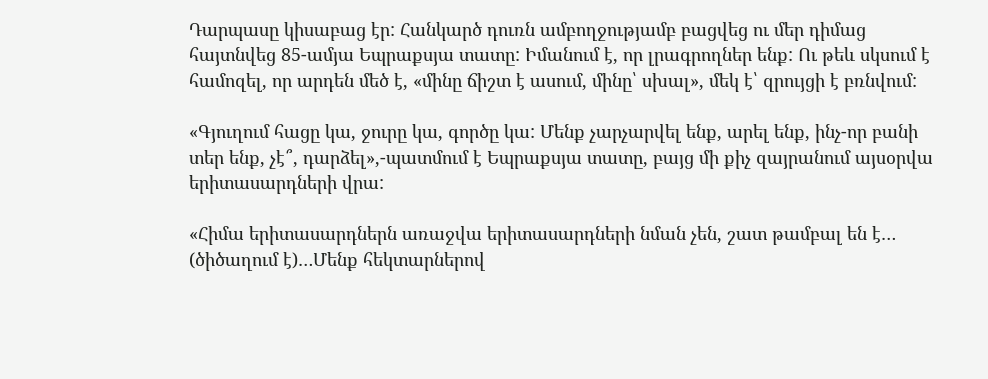Դարպասը կիսաբաց էր: Հանկարծ դուռն ամբողջությամբ բացվեց ու մեր դիմաց հայտնվեց 85-ամյա Եպրաքսյա տատը: Իմանում է, որ լրագրողներ ենք: Ու թեև սկսում է համոզել, որ արդեն մեծ է, «մինը ճիշտ է ասում, մինը՝ սխալ», մեկ է՝ զրույցի է բռնվում:

«Գյուղում հացը կա, ջուրը կա, գործը կա: Մենք չարչարվել ենք, արել ենք, ինչ-որ բանի տեր ենք, չէ՞, դարձել»,-պատմում է Եպրաքսյա տատը, բայց մի քիչ զայրանում այսօրվա երիտասարդների վրա:

«Հիմա երիտասարդներն առաջվա երիտասարդների նման չեն, շատ թամբալ են է… (ծիծաղում է)…Մենք հեկտարներով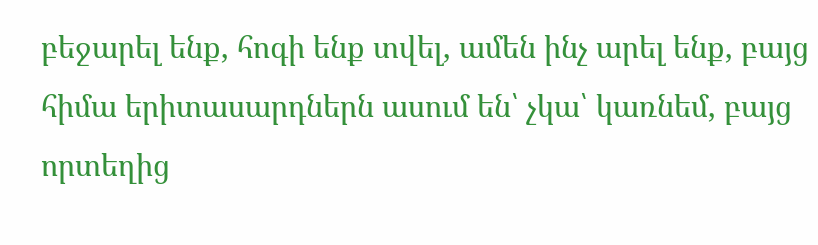բեջարել ենք, հոգի ենք տվել, ամեն ինչ արել ենք, բայց հիմա երիտասարդներն ասում են՝ չկա՝ կառնեմ, բայց որտեղից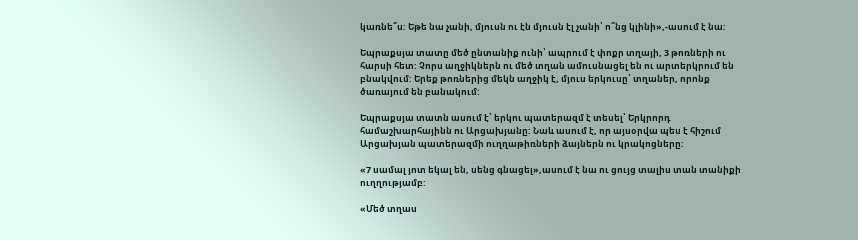կառնե՞ս: Եթե նա չանի, մյուսն ու էն մյուսն էլ չանի՝ ո՞նց կլինի»,-ասում է նա:

Եպրաքսյա տատը մեծ ընտանիք ունի՝ ապրում է փոքր տղայի, 3 թոռների ու հարսի հետ: Չորս աղջիկներն ու մեծ տղան ամուսնացել են ու արտերկրում են բնակվում: Երեք թոռներից մեկն աղջիկ է, մյուս երկուսը՝ տղաներ, որոնք ծառայում են բանակում:

Եպրաքսյա տատն ասում է՝ երկու պատերազմ է տեսել՝ Երկրորդ համաշխարհայինն ու Արցախյանը: Նաև ասում է, որ այսօրվա պես է հիշում Արցախյան պատերազմի ուղղաթիռների ձայներն ու կրակոցները:

«7 սամալ յոտ եկալ են, սենց գնացել»,ասում է նա ու ցույց տալիս տան տանիքի ուղղությամբ:

«Մեծ տղաս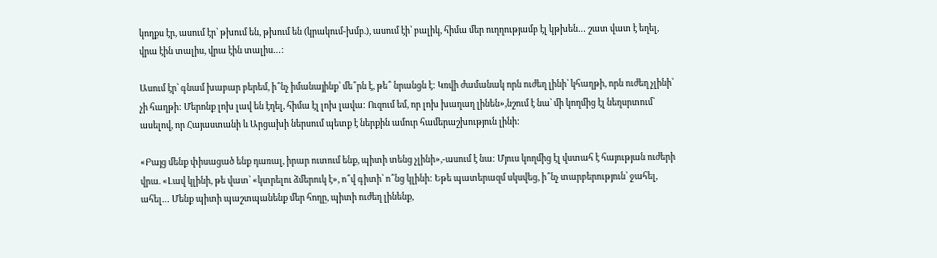կողքս էր, ասում էր՝ թխում են, թխում են (կրակում-խմբ.), ասում էի՝ բալիկ, հիմա մեր ուղղությամբ էլ կթխեն… շատ վատ է եղել, վրա էին տալիս, վրա էին տալիս…:

Ասում էր՝ գնամ խաբար բերեմ, ի՞նչ իմանայինք՝ մե՞րն է, թե՞ նրանցն է: Կռվի ժամանակ որն ուժեղ լինի՝ կհաղթի, որն ուժեղ չլինի՝ չի հաղթի: Մերոնք լոխ լավ են էղել, հիմա էլ լոխ լավա: Ուզում եմ, որ լոխ խաղաղ լինեն»,նշում է նա՝ մի կողմից էլ նեղսրտում՝ ասելով, որ Հայաստանի և Արցախի ներսում պետք է ներքին ամուր համերաշխություն լինի:

«Բայց մենք փիսացած ենք դառալ, իրար ուտում ենք, պիտի տենց չլինի»,-ասում է նա: Մյուս կողմից էլ վստահ է հայության ուժերի վրա. «Լավ կլինի, թե վատ՝ «կտրելու ձմերուկ է», ո՞վ գիտի՝ ո՞նց կլինի: Եթե պատերազմ սկսվեց, ի՞նչ տարբերություն՝ ջահել, ահել… Մենք պիտի պաշտպանենք մեր հողը, պիտի ուժեղ լինենք,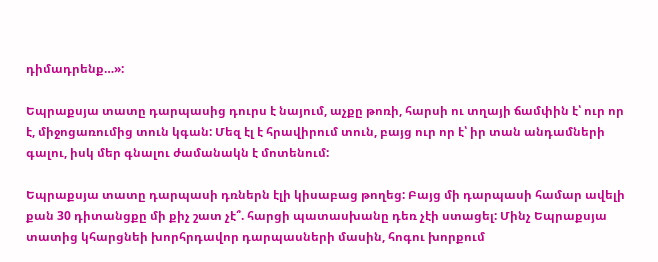դիմադրենք…»:

Եպրաքսյա տատը դարպասից դուրս է նայում, աչքը թոռի, հարսի ու տղայի ճամփին է՝ ուր որ է, միջոցառումից տուն կգան: Մեզ էլ է հրավիրում տուն, բայց ուր որ է՝ իր տան անդամների գալու, իսկ մեր գնալու ժամանակն է մոտենում:

Եպրաքսյա տատը դարպասի դռներն էլի կիսաբաց թողեց: Բայց մի դարպասի համար ավելի քան 30 դիտանցքը մի քիչ շատ չէ՞. հարցի պատասխանը դեռ չէի ստացել: Մինչ Եպրաքսյա տատից կհարցնեի խորհրդավոր դարպասների մասին, հոգու խորքում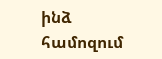ինձ համոզում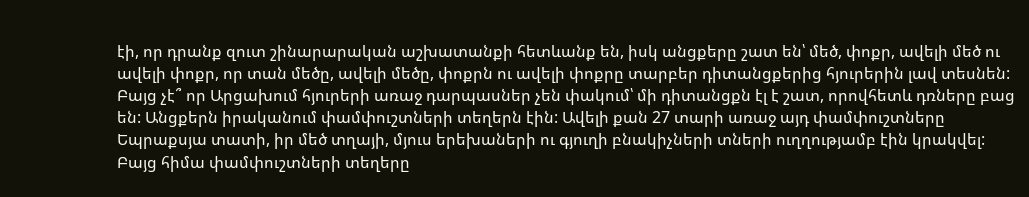էի, որ դրանք զուտ շինարարական աշխատանքի հետևանք են, իսկ անցքերը շատ են՝ մեծ, փոքր, ավելի մեծ ու ավելի փոքր, որ տան մեծը, ավելի մեծը, փոքրն ու ավելի փոքրը տարբեր դիտանցքերից հյուրերին լավ տեսնեն: Բայց չէ՞ որ Արցախում հյուրերի առաջ դարպասներ չեն փակում՝ մի դիտանցքն էլ է շատ, որովհետև դռները բաց են: Անցքերն իրականում փամփուշտների տեղերն էին: Ավելի քան 27 տարի առաջ այդ փամփուշտները Եպրաքսյա տատի, իր մեծ տղայի, մյուս երեխաների ու գյուղի բնակիչների տների ուղղությամբ էին կրակվել: Բայց հիմա փամփուշտների տեղերը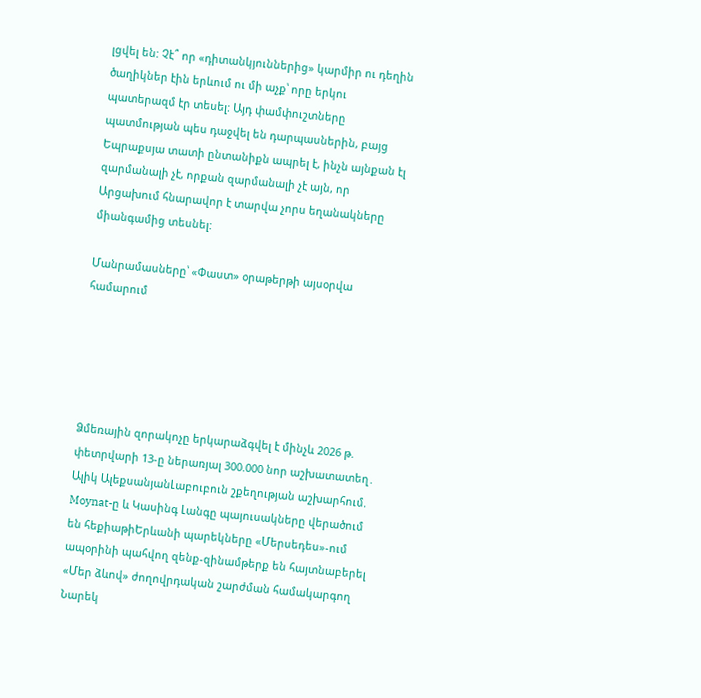լցվել են: Չէ՞ որ «դիտանկյուններից» կարմիր ու դեղին ծաղիկներ էին երևում ու մի աչք՝ որը երկու պատերազմ էր տեսել: Այդ փամփուշտները պատմության պես դաջվել են դարպասներին, բայց Եպրաքսյա տատի ընտանիքն ապրել է, ինչն այնքան էլ զարմանալի չէ, որքան զարմանալի չէ այն, որ Արցախում հնարավոր է տարվա չորս եղանակները միանգամից տեսնել:

Մանրամասները՝ «Փաստ» օրաթերթի այսօրվա համարում





Ձմեռային զորակոչը երկարաձգվել է մինչև 2026 թ. փետրվարի 13-ը ներառյալ 300.000 նոր աշխատատեղ․ Ալիկ ԱլեքսանյանԼաբուբուն շքեղության աշխարհում. Moynat-ը և Կասինգ Լանգը պայուսակները վերածում են հեքիաթիԵրևանի պարեկները «Մերսեդես»-ում ապօրինի պահվող զենք-զինամթերք են հայտնաբերել «Մեր ձևով» ժողովրդական շարժման համակարգող Նարեկ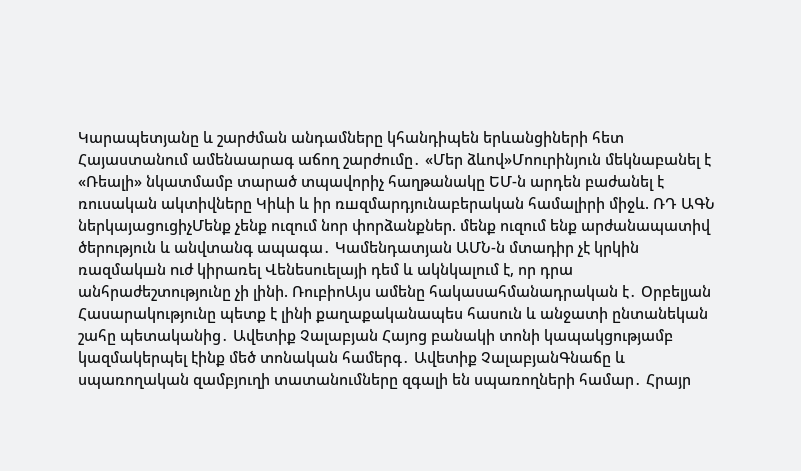Կարապետյանը և շարժման անդամները կհանդիպեն երևանցիների հետ Հայաստանում ամենաարագ աճող շարժումը․ «Մեր ձևով»Մոուրինյուն մեկնաբանել է «Ռեալի» նկատմամբ տարած տպավորիչ հաղթանակը ԵՄ-ն արդեն բաժանել է ռուսական ակտիվները Կիևի և իր ռшզմարդյունաբերական համալիրի միջև. ՌԴ ԱԳՆ ներկայացուցիչՄենք չենք ուզում նոր փորձանքներ. մենք ուզում ենք արժանապատիվ ծերություն և անվտանգ ապագա․ Կամենդատյան ԱՄՆ-ն մտադիր չէ կրկին ռազմակшն nւժ կիրառել Վենեսուելայի դեմ և ակնկալում է, որ դրա անհրաժեշտությունը չի լինի. ՌուբիոԱյս ամենը հակասահմանադրական է․ Օրբելյան Հասարակությունը պետք է լինի քաղաքականապես հասուն և անջատի ընտանեկան շահը պետականից․ Ավետիք Չալաբյան Հայոց բանակի տոնի կապակցությամբ կազմակերպել էինք մեծ տոնական համերգ․ Ավետիք ՉալաբյանԳնաճը և սպառողական զամբյուղի տատանումները զգալի են սպառողների համար․ Հրայր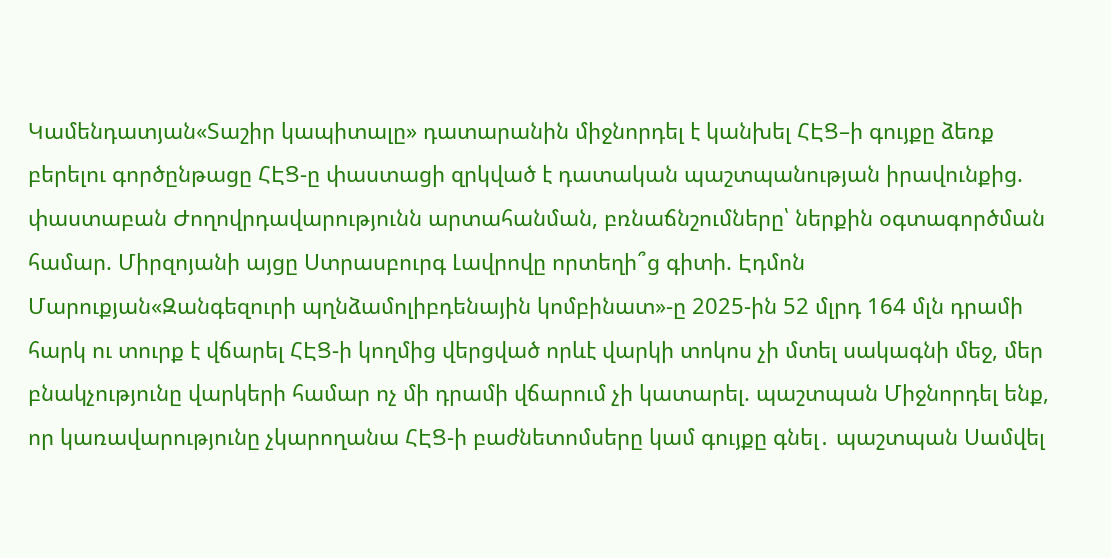Կամենդատյան«Տաշիր կապիտալը» դատարանին միջնորդել է կանխել ՀԷՑ–ի գույքը ձեռք բերելու գործընթացը ՀԷՑ-ը փաստացի զրկված է դատական պաշտպանության իրավունքից. փաստաբան Ժողովրդավարությունն արտահանման, բռնաճնշումները՝ ներքին օգտագործման համար. Միրզոյանի այցը Ստրասբուրգ Լավրովը որտեղի՞ց գիտի. Էդմոն Մարուքյան«Զանգեզուրի պղնձամոլիբդենային կոմբինատ»-ը 2025-ին 52 մլրդ 164 մլն դրամի հարկ ու տուրք է վճարել ՀԷՑ-ի կողմից վերցված որևէ վարկի տոկոս չի մտել սակագնի մեջ, մեր բնակչությունը վարկերի համար ոչ մի դրամի վճարում չի կատարել. պաշտպան Միջնորդել ենք, որ կառավարությունը չկարողանա ՀԷՑ-ի բաժնետոմսերը կամ գույքը գնել․ պաշտպան Սամվել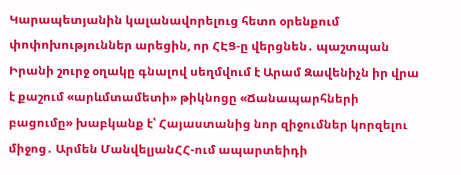Կարապետյանին կալանավորելուց հետո օրենքում փոփոխություններ արեցին, որ ՀԷՑ-ը վերցնեն․ պաշտպան Իրանի շուրջ օղակը գնալով սեղմվում է Արամ Զավենիչն իր վրա է քաշում «արևմտամետի» թիկնոցը «Ճանապարհների բացումը» խաբկանք է՝ Հայաստանից նոր զիջումներ կորզելու միջոց․ Արմեն ՄանվելյանՀՀ-ում ապարտեիդի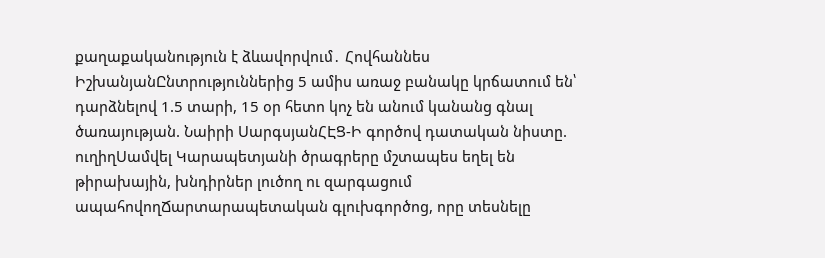քաղաքականություն է ձևավորվում․ Հովհաննես ԻշխանյանԸնտրություններից 5 ամիս առաջ բանակը կրճատում են՝ դարձնելով 1.5 տարի, 15 օր հետո կոչ են անում կանանց գնալ ծառայության. Նաիրի ՍարգսյանՀԷՑ-Ի գործով դատական նիստը. ուղիղՍամվել Կարապետյանի ծրագրերը մշտապես եղել են թիրախային, խնդիրներ լուծող ու զարգացում ապահովողՃարտարապետական գլուխգործոց, որը տեսնելը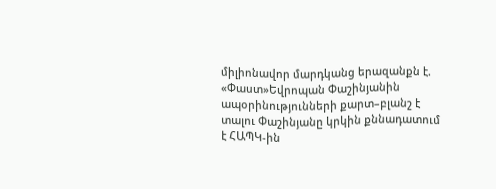միլիոնավոր մարդկանց երազանքն է. «Փաստ»Եվրոպան Փաշինյանին ապօրինությունների քարտ–բլանշ է տալու Փաշինյանը կրկին քննադատում է ՀԱՊԿ-ին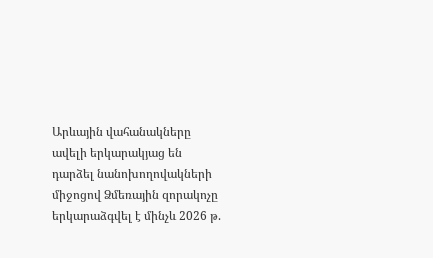Արևային վահանակները ավելի երկարակյաց են դարձել նանոխողովակների միջոցով Ձմեռային զորակոչը երկարաձգվել է մինչև 2026 թ.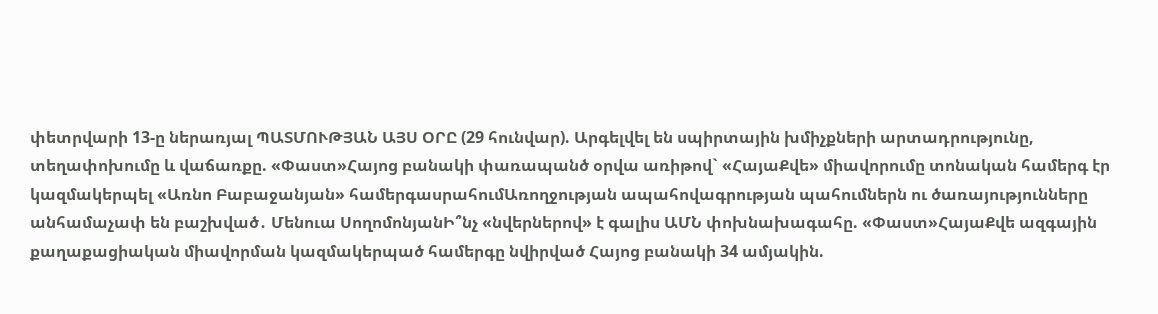փետրվարի 13-ը ներառյալ ՊԱՏՄՈՒԹՅԱՆ ԱՅՍ ՕՐԸ (29 հունվար). Արգելվել են սպիրտային խմիչքների արտադրությունը, տեղափոխումը և վաճառքը. «Փաստ»Հայոց բանակի փառապանծ օրվա առիթով` «ՀայաՔվե» միավորումը տոնական համերգ էր կազմակերպել «Առնո Բաբաջանյան» համերգասրահումԱռողջության ապահովագրության պահումներն ու ծառայությունները անհամաչափ են բաշխված․ Մենուա ՍողոմոնյանԻ՞նչ «նվերներով» է գալիս ԱՄՆ փոխնախագահը. «Փաստ»ՀայաՔվե ազգային քաղաքացիական միավորման կազմակերպած համերգը նվիրված Հայոց բանակի 34 ամյակին.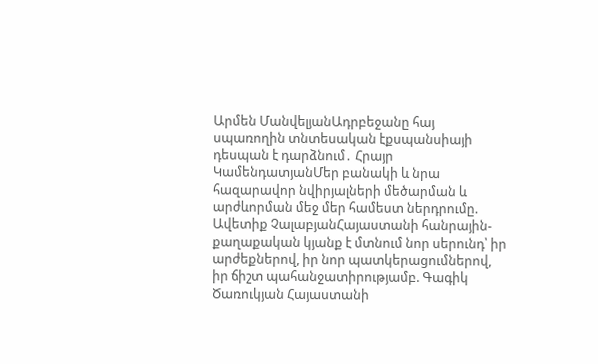Արմեն ՄանվելյանԱդրբեջանը հայ սպառողին տնտեսական էքսպանսիայի դեսպան է դարձնում․ Հրայր ԿամենդատյանՄեր բանակի և նրա հազարավոր նվիրյալների մեծարման և արժևորման մեջ մեր համեստ ներդրումը. Ավետիք ՉալաբյանՀայաստանի հանրային-քաղաքական կյանք է մտնում նոր սերունդ՝ իր արժեքներով, իր նոր պատկերացումներով, իր ճիշտ պահանջատիրությամբ. Գագիկ Ծառուկյան Հայաստանի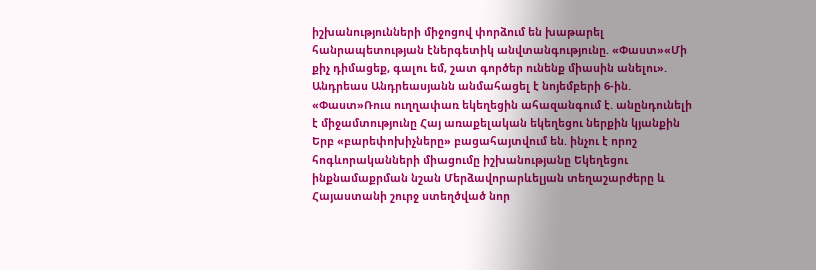իշխանությունների միջոցով փորձում են խաթարել հանրապետության էներգետիկ անվտանգությունը. «Փաստ»«Մի քիչ դիմացեք, գալու եմ, շատ գործեր ունենք միասին անելու». Անդրեաս Անդրեասյանն անմահացել է նոյեմբերի 6-ին. «Փաստ»Ռուս ուղղափառ եկեղեցին ահազանգում է. անընդունելի է միջամտությունը Հայ առաքելական եկեղեցու ներքին կյանքին Երբ «բարեփոխիչները» բացահայտվում են. ինչու է որոշ հոգևորականների միացումը իշխանությանը Եկեղեցու ինքնամաքրման նշան Մերձավորարևելյան տեղաշարժերը և Հայաստանի շուրջ ստեղծված նոր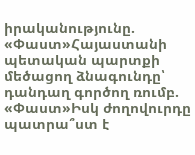իրականությունը. «Փաստ»Հայաստանի պետական պարտքի մեծացող ձնագունդը՝ դանդաղ գործող ռումբ. «Փաստ»Իսկ ժողովուրդը պատրա՞ստ է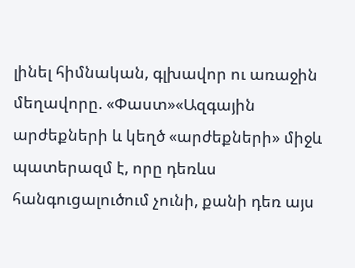լինել հիմնական, գլխավոր ու առաջին մեղավորը. «Փաստ»«Ազգային արժեքների և կեղծ «արժեքների» միջև պատերազմ է, որը դեռևս հանգուցալուծում չունի, քանի դեռ այս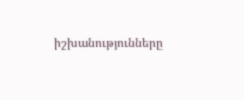իշխանությունները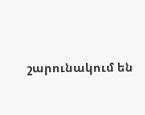շարունակում են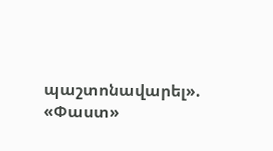պաշտոնավարել». «Փաստ»